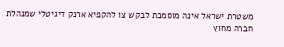משטרת ישראל אינה מוסמכת לבקש צו להקפיא ארנק דיגיטלי שמנהלת חברה מחוץ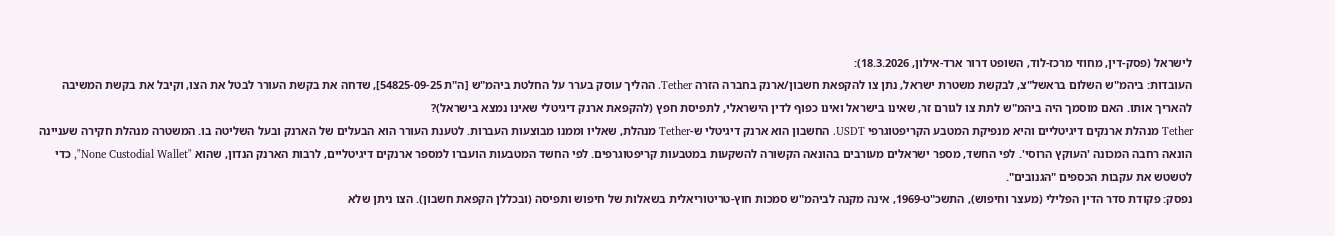לישראל (פסק-דין, מחוזי מרכז-לוד, השופט דרור ארד-אילון, 18.3.2026):
העובדות: ביהמ"ש השלום בראשל"צ, לבקשת משטרת ישראל, נתן צו להקפאת חשבון/ארנק בחברה הזרה Tether. ההליך עוסק בערר על החלטת ביהמ"ש [ה"ת 54825-09-25], שדחה את בקשת העורר לבטל את הצו, וקיבל את בקשת המשיבה להאריך אותו. האם מוסמך היה ביהמ"ש לתת צו לגורם זר, שאינו בישראל ואינו כפוף לדין הישראלי, לתפיסת חפץ (להקפאת ארנק דיגיטלי שאינו נמצא בישראל)?
Tether מנהלת ארנקים דיגיטליים והיא מנפיקת המטבע הקריפטוגרפי USDT. החשבון הוא ארנק דיגיטלי ש-Tether מנהלת, שאליו וממנו מבוצעות העברות. לטענת העורר הוא הבעלים של הארנק ובעל השליטה בו. המשטרה מנהלת חקירה שעניינה הונאה רחבה המכונה 'העוקץ הרוסי'. לפי החשד, מספר ישראלים מעורבים בהונאה הקשורה להשקעות במטבעות קריפטוגרפים. לפי החשד המטבעות הועברו למספר ארנקים דיגיטליים, לרבות הארנק הנדון, שהוא "None Custodial Wallet", כדי לטשטש את עקבות הכספים "הגנובים".
נפסק: פקודת סדר הדין הפלילי (מעצר וחיפוש), התשכ"ט-1969, אינה מקנה לביהמ"ש סמכות חוץ-טריטוריאלית בשאלות של חיפוש ותפיסה (ובכללן הקפאת חשבון). הצו ניתן שלא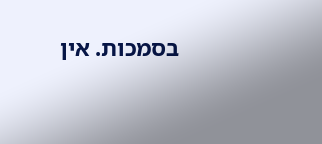בסמכות. אין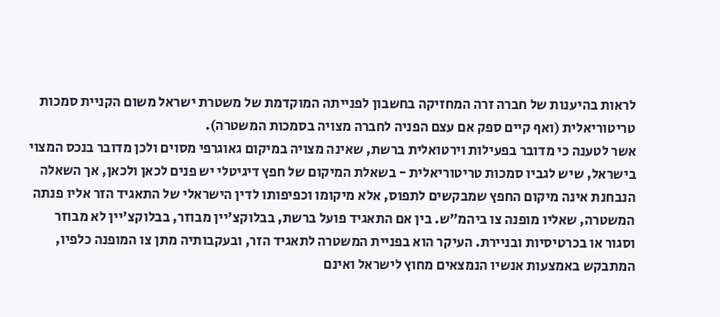לראות בהיענות של חברה זרה המחזיקה בחשבון לפנייתה המוקדמת של משטרת ישראל משום הקניית סמכות טריטוריאלית (ואף קיים ספק אם עצם הפניה לחברה מצויה בסמכות המשטרה).
אשר לטענה כי מדובר בפעילות וירטואלית ברשת, שאינה מצויה במיקום גאוגרפי מסוים ולכן מדובר בנכס המצוי בישראל, שיש לגביו סמכות טריטוריאלית - בשאלת המיקום של חפץ דיגיטלי יש פנים לכאן ולכאן, אך השאלה הנבחנת אינה מיקום החפץ שמבקשים לתפוס, אלא מיקומו וכפיפותו לדין הישראלי של התאגיד הזר אליו פנתה המשטרה, שאליו מופנה צו ביהמ"ש. בין אם התאגיד פועל ברשת, בבלוקצ'יין מבוזר, בבלוקצ'יין לא מבוזר וסגור או בכרטיסיות ובניירת. העיקר הוא בפניית המשטרה לתאגיד הזר, ובעקבותיה מתן צו המופנה כלפיו, המתבקש באמצעות אנשיו הנמצאים מחוץ לישראל ואינם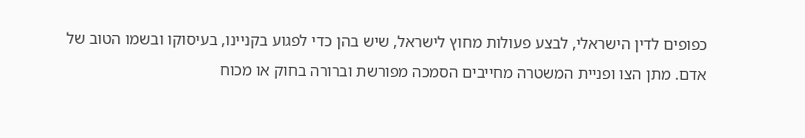כפופים לדין הישראלי, לבצע פעולות מחוץ לישראל, שיש בהן כדי לפגוע בקניינו, בעיסוקו ובשמו הטוב של אדם. מתן הצו ופניית המשטרה מחייבים הסמכה מפורשת וברורה בחוק או מכוח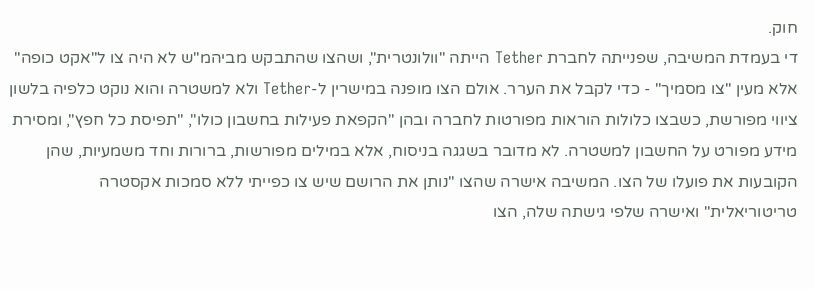חוק.
די בעמדת המשיבה, שפנייתה לחברת Tether הייתה "וולונטרית", ושהצו שהתבקש מביהמ"ש לא היה צו ל"אקט כופה" אלא מעין "צו מסמיך" - כדי לקבל את הערר. אולם הצו מופנה במישרין ל-Tether ולא למשטרה והוא נוקט כלפיה בלשון ציווי מפורשת, כשבצו כלולות הוראות מפורטות לחברה ובהן "הקפאת פעילות בחשבון כולו", "תפיסת כל חפץ", ומסירת מידע מפורט על החשבון למשטרה. לא מדובר בשגגה בניסוח, אלא במילים מפורשות, ברורות וחד משמעיות, שהן הקובעות את פועלו של הצו. המשיבה אישרה שהצו "נותן את הרושם שיש צו כפייתי ללא סמכות אקסטרה טריטוריאלית" ואישרה שלפי גישתה שלה, הצו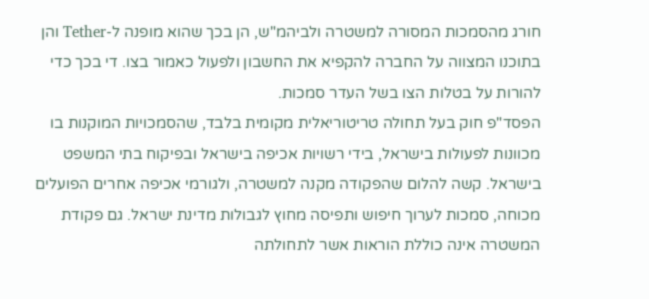חורג מהסמכות המסורה למשטרה ולביהמ"ש, הן בכך שהוא מופנה ל-Tether והן בתוכנו המצווה על החברה להקפיא את החשבון ולפעול כאמור בצו. די בכך כדי להורות על בטלות הצו בשל העדר סמכות.
הפסד"פ חוק בעל תחולה טריטוריאלית מקומית בלבד, שהסמכויות המוקנות בו מכוונות לפעולות בישראל, בידי רשויות אכיפה בישראל ובפיקוח בתי המשפט בישראל. קשה להלום שהפקודה מקנה למשטרה, ולגורמי אכיפה אחרים הפועלים מכוחה, סמכות לערוך חיפוש ותפיסה מחוץ לגבולות מדינת ישראל. גם פקודת המשטרה אינה כוללת הוראות אשר לתחולתה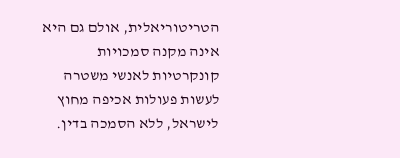הטריטוריאלית, אולם גם היא אינה מקנה סמכויות קונקרטיות לאנשי משטרה לעשות פעולות אכיפה מחוץ לישראל, ללא הסמכה בדין.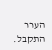הערר התקבל.